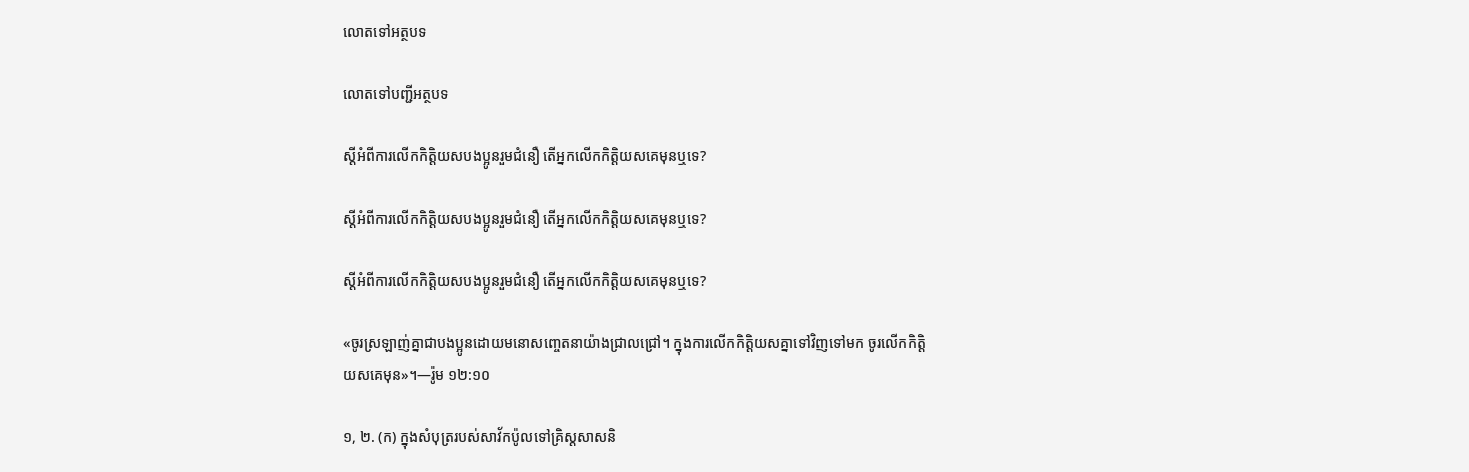លោតទៅអត្ថបទ

លោតទៅបញ្ជីអត្ថបទ

ស្តីអំពីការលើកកិត្ដិយសបងប្អូនរួមជំនឿ តើអ្នកលើកកិត្ដិយសគេមុនឬទេ?

ស្តីអំពីការលើកកិត្ដិយសបងប្អូនរួមជំនឿ តើអ្នកលើកកិត្ដិយសគេមុនឬទេ?

ស្តីអំពីការលើកកិត្ដិយសបងប្អូនរួមជំនឿ តើអ្នកលើកកិត្ដិយសគេមុនឬទេ?

«ចូរស្រឡាញ់គ្នាជាបងប្អូនដោយមនោសញ្ចេតនាយ៉ាងជ្រាលជ្រៅ។ ក្នុងការលើកកិត្ដិយសគ្នាទៅវិញទៅមក ចូរលើកកិត្ដិយសគេមុន»។—រ៉ូម ១២:១០

១, ២. (ក) ក្នុងសំបុត្ររបស់សាវ័កប៉ូលទៅគ្រិស្តសាសនិ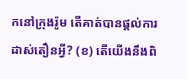កនៅក្រុងរ៉ូម តើគាត់បានផ្ដល់ការដាស់តឿនអ្វី? (ខ) តើយើងនឹងពិ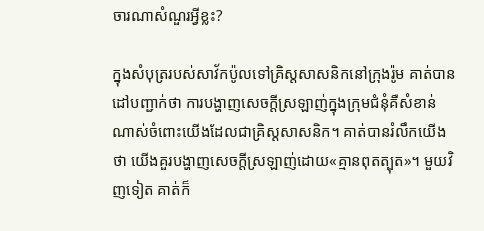ចារណាសំណួរអ្វីខ្លះ?

ក្នុងសំបុត្ររបស់សាវ័កប៉ូលទៅគ្រិស្តសាសនិកនៅក្រុងរ៉ូម គាត់បានដៅបញ្ជាក់ថា ការបង្ហាញសេចក្ដីស្រឡាញ់ក្នុងក្រុមជំនុំគឺសំខាន់ណាស់ចំពោះយើងដែលជាគ្រិស្តសាសនិក។ គាត់បានរំលឹកយើងថា យើងគួរបង្ហាញសេចក្ដីស្រឡាញ់ដោយ«គ្មានពុតត្បុត»។ មួយវិញទៀត គាត់ក៏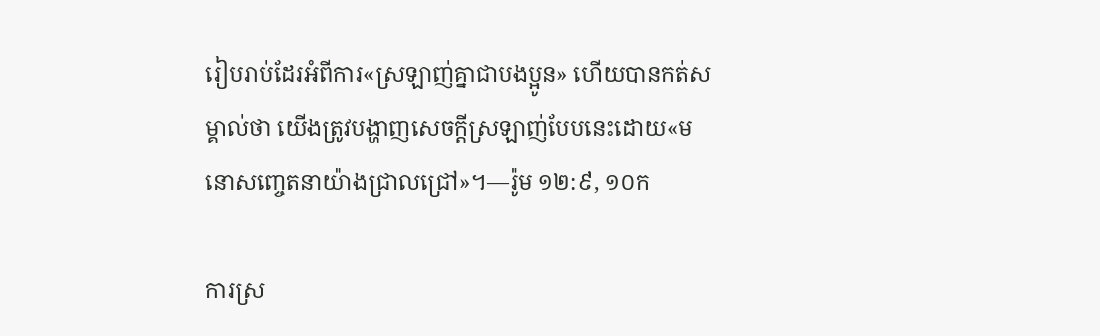រៀបរាប់ដែរអំពីការ«ស្រឡាញ់គ្នាជាបងប្អូន» ហើយបានកត់សម្គាល់ថា យើងត្រូវបង្ហាញសេចក្ដីស្រឡាញ់បែបនេះដោយ«មនោសញ្ចេតនាយ៉ាងជ្រាលជ្រៅ»។—រ៉ូម ១២:៩, ១០ក

ការស្រ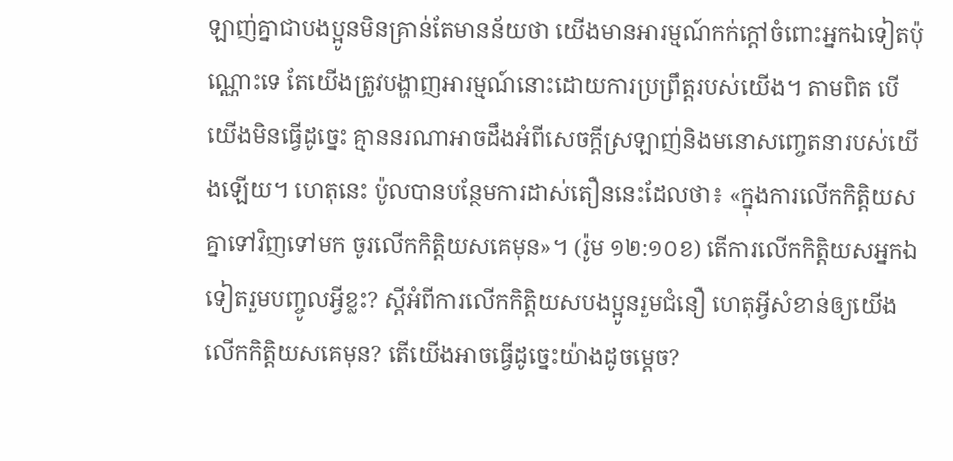ឡាញ់គ្នាជាបងប្អូនមិនគ្រាន់តែមានន័យថា យើងមានអារម្មណ៍កក់ក្ដៅចំពោះអ្នកឯទៀតប៉ុណ្ណោះទេ តែយើងត្រូវបង្ហាញអារម្មណ៍នោះដោយការប្រព្រឹត្តរបស់យើង។ តាមពិត បើយើងមិនធ្វើដូច្នេះ គ្មាននរណាអាចដឹងអំពីសេចក្ដីស្រឡាញ់និងមនោសញ្ចេតនារបស់យើងឡើយ។ ហេតុនេះ ប៉ូលបានបន្ថែមការដាស់តឿននេះដែលថា៖ «ក្នុងការលើកកិត្ដិយសគ្នាទៅវិញទៅមក ចូរលើកកិត្ដិយសគេមុន»។ (រ៉ូម ១២:១០ខ) តើការលើកកិត្ដិយសអ្នកឯទៀតរួមបញ្ចូលអ្វីខ្លះ? ស្តីអំពីការលើកកិត្ដិយសបងប្អូនរួមជំនឿ ហេតុអ្វីសំខាន់ឲ្យយើងលើកកិត្ដិយសគេមុន? តើយើងអាចធ្វើដូច្នេះយ៉ាងដូចម្ដេច?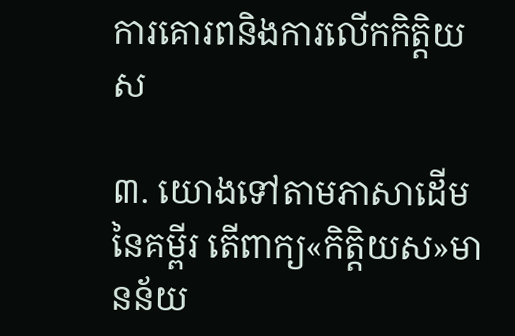ការគោរពនិងការលើកកិត្ដិយស

៣. យោងទៅតាមភាសាដើមនៃគម្ពីរ តើពាក្យ«កិត្ដិយស»មានន័យ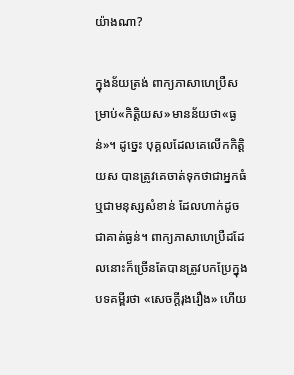យ៉ាងណា?

ក្នុងន័យត្រង់ ពាក្យភាសាហេប្រឺសម្រាប់«កិត្ដិយស»មានន័យថា«ធ្ងន់»។ ដូច្នេះ បុគ្គលដែលគេលើកកិត្ដិយស បានត្រូវគេចាត់ទុកថាជាអ្នកធំឬជាមនុស្សសំខាន់ ដែលហាក់ដូចជាគាត់ធ្ងន់។ ពាក្យភាសាហេប្រឺដដែលនោះក៏ច្រើនតែបានត្រូវបកប្រែក្នុងបទគម្ពីរថា «សេចក្ដីរុងរឿង» ហើយ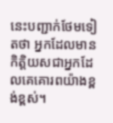នេះបញ្ជាក់ថែមទៀតថា អ្នកដែលមានកិត្ដិយសជាអ្នកដែលគេគោរពយ៉ាងខ្ពង់ខ្ពស់។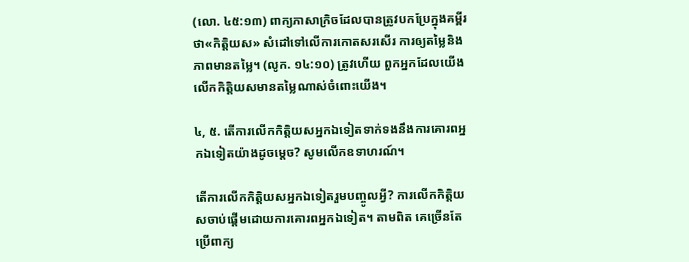(លោ. ៤៥:១៣) ពាក្យភាសាក្រិចដែលបានត្រូវបកប្រែក្នុងគម្ពីរថា«កិត្ដិយស» សំដៅទៅលើការកោតសរសើរ ការឲ្យតម្លៃនិងភាពមានតម្លៃ។ (លូក. ១៤:១០) ត្រូវហើយ ពួកអ្នកដែលយើងលើកកិត្ដិយសមានតម្លៃណាស់ចំពោះយើង។

៤, ៥. តើការលើកកិត្ដិយសអ្នកឯទៀតទាក់ទងនឹងការគោរពអ្នកឯទៀតយ៉ាងដូចម្ដេច? សូមលើកឧទាហរណ៍។

តើការលើកកិត្ដិយសអ្នកឯទៀតរួមបញ្ចូលអ្វី? ការលើកកិត្ដិយសចាប់ផ្ដើមដោយការគោរពអ្នកឯទៀត។ តាមពិត គេច្រើនតែប្រើពាក្យ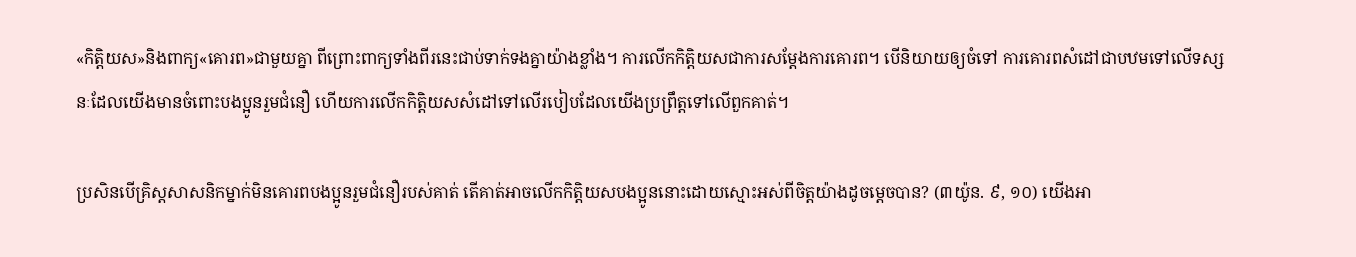«កិត្ដិយស»និងពាក្យ«គោរព»ជាមួយគ្នា ពីព្រោះពាក្យទាំងពីរនេះជាប់ទាក់ទងគ្នាយ៉ាងខ្លាំង។ ការលើកកិត្ដិយសជាការសម្ដែងការគោរព។ បើនិយាយឲ្យចំទៅ ការគោរពសំដៅជាបឋមទៅលើទស្សនៈដែលយើងមានចំពោះបងប្អូនរួមជំនឿ ហើយការលើកកិត្ដិយសសំដៅទៅលើរបៀបដែលយើងប្រព្រឹត្តទៅលើពួកគាត់។

ប្រសិនបើគ្រិស្តសាសនិកម្នាក់មិនគោរពបងប្អូនរួមជំនឿរបស់គាត់ តើគាត់អាចលើកកិត្ដិយសបងប្អូននោះដោយស្មោះអស់ពីចិត្តយ៉ាងដូចម្ដេចបាន? (៣យ៉ូន. ៩, ១០) យើងអា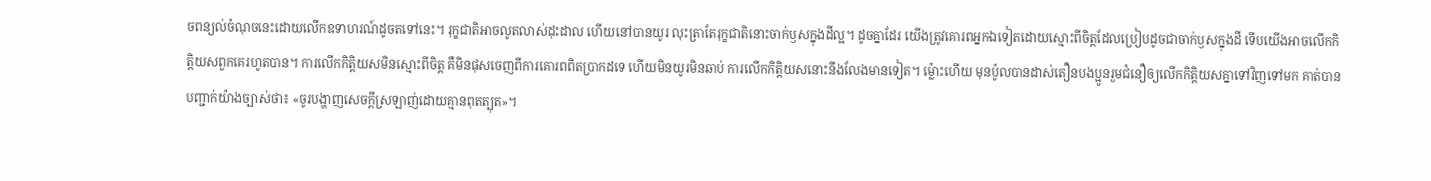ចពន្យល់ចំណុចនេះដោយលើកឧទាហរណ៍ដូចតទៅនេះ។ រុក្ខជាតិអាចលូតលាស់ដុះដាល ហើយនៅបានយូរ លុះត្រាតែរុក្ខជាតិនោះចាក់ឫសក្នុងដីល្អ។ ដូចគ្នាដែរ យើងត្រូវគោរពអ្នកឯទៀតដោយស្មោះពីចិត្តដែលប្រៀបដូចជាចាក់ឫសក្នុងដី ទើបយើងអាចលើកកិត្ដិយសពួកគេរហូតបាន។ ការលើកកិត្ដិយសមិនស្មោះពីចិត្ត គឺមិនផុសចេញពីការគោរពពិតប្រាកដទេ ហើយមិនយូរមិនឆាប់ ការលើកកិត្ដិយសនោះនឹងលែងមានទៀត។ ម្ល៉ោះហើយ មុនប៉ូលបានដាស់តឿនបងប្អូនរួមជំនឿឲ្យលើកកិត្ដិយសគ្នាទៅវិញទៅមក គាត់បានបញ្ជាក់យ៉ាងច្បាស់ថា៖ «ចូរបង្ហាញសេចក្ដីស្រឡាញ់ដោយគ្មានពុតត្បុត»។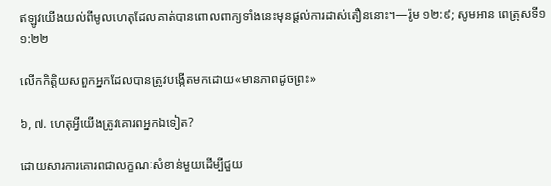ឥឡូវយើងយល់ពីមូលហេតុដែលគាត់បានពោលពាក្យទាំងនេះមុនផ្ដល់ការដាស់តឿននោះ។—រ៉ូម ១២:៩; សូមអាន ពេត្រុសទី១ ១:២២

លើកកិត្ដិយសពួកអ្នកដែលបានត្រូវបង្កើតមកដោយ«មានភាពដូចព្រះ»

៦, ៧. ហេតុអ្វីយើងត្រូវគោរពអ្នកឯទៀត?

ដោយសារការគោរពជាលក្ខណៈសំខាន់មួយដើម្បីជួយ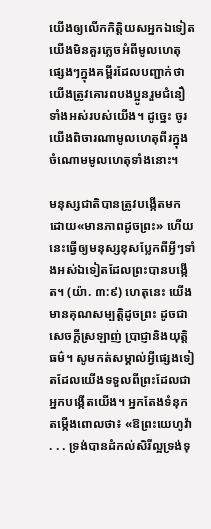យើងឲ្យលើកកិត្ដិយសអ្នកឯទៀត យើងមិនគួរភ្លេចអំពីមូលហេតុផ្សេងៗក្នុងគម្ពីរដែលបញ្ជាក់ថា យើងត្រូវគោរពបងប្អូនរួមជំនឿទាំងអស់របស់យើង។ ដូច្នេះ ចូរយើងពិចារណាមូលហេតុពីរក្នុងចំណោមមូលហេតុទាំងនោះ។

មនុស្សជាតិបានត្រូវបង្កើតមកដោយ«មានភាពដូចព្រះ» ហើយនេះធ្វើឲ្យមនុស្សខុសប្លែកពីអ្វីៗទាំងអស់ឯទៀតដែលព្រះបានបង្កើត។ (យ៉ា. ៣:៩) ហេតុនេះ យើងមានគុណសម្បត្ដិដូចព្រះ ដូចជាសេចក្ដីស្រឡាញ់ ប្រាជ្ញានិងយុត្ដិធម៌។ សូមកត់សម្គាល់អ្វីផ្សេងទៀតដែលយើងទទួលពីព្រះដែលជាអ្នកបង្កើតយើង។ អ្នកតែងទំនុកតម្កើងពោលថា៖ «ឱព្រះយេហូវ៉ា . . . ទ្រង់បានដំកល់សិរីល្អទ្រង់ទុ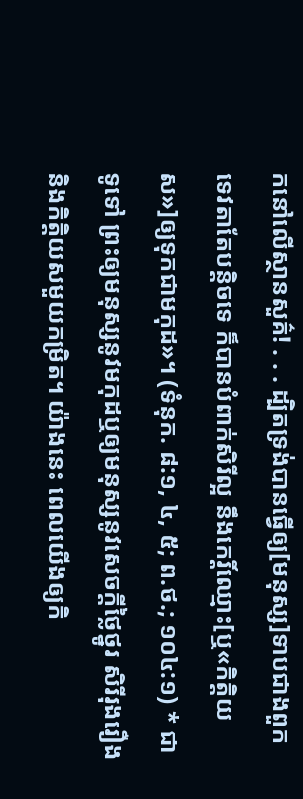កនៅលើស្ថានសួគ៌! . . . ដ្បិតទ្រង់បានធ្វើឲ្យ[មនុស្ស]ទាបជាងពួកទេវតាតែបន្ដិចទេ ក៏បានបំពាក់សិរីល្អ នឹងកេរ្ដិ៍ឈ្មោះ[ឬ«កិត្ដិយស»]ឲ្យទុកជាមកុដ»។ (ទំនុក. ៨:១, ៤, ៥; ព.ថ.; ១០៤:១) * ជាទូទៅ ព្រះឲ្យមនុស្សនូវមកុដឬឲ្យមនុស្សនូវសេចក្ដីថ្លៃថ្នូរ សិរីរុងរឿង និងកិត្ដិយសមួយកម្រិត។ យ៉ាងនេះ ពេលយើងឲ្យកិ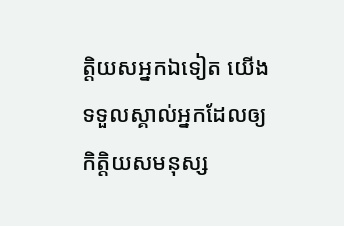ត្ដិយសអ្នកឯទៀត យើងទទួលស្គាល់អ្នកដែលឲ្យកិត្ដិយសមនុស្ស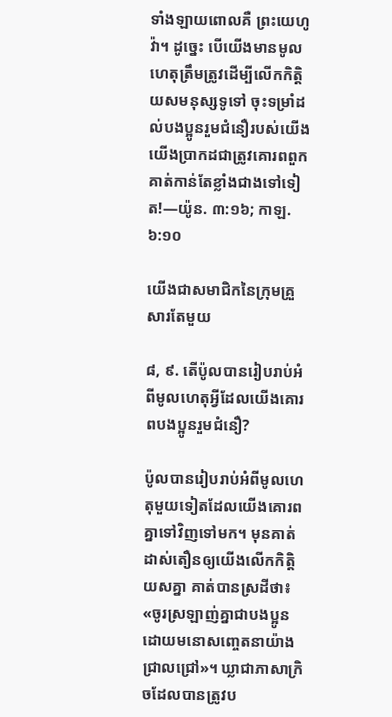ទាំងឡាយពោលគឺ ព្រះយេហូវ៉ា។ ដូច្នេះ បើយើងមានមូលហេតុត្រឹមត្រូវដើម្បីលើកកិត្ដិយសមនុស្សទូទៅ ចុះទម្រាំដល់បងប្អូនរួមជំនឿរបស់យើង យើងប្រាកដជាត្រូវគោរពពួកគាត់កាន់តែខ្លាំងជាងទៅទៀត!—យ៉ូន. ៣:១៦; កាឡ. ៦:១០

យើងជាសមាជិកនៃក្រុមគ្រួសារតែមួយ

៨, ៩. តើប៉ូលបានរៀបរាប់អំពីមូលហេតុអ្វីដែលយើងគោរពបងប្អូនរួមជំនឿ?

ប៉ូលបានរៀបរាប់អំពីមូលហេតុមួយទៀតដែលយើងគោរពគ្នាទៅវិញទៅមក។ មុនគាត់ដាស់តឿនឲ្យយើងលើកកិត្ដិយសគ្នា គាត់បានស្រដីថា៖ «ចូរស្រឡាញ់គ្នាជាបងប្អូនដោយមនោសញ្ចេតនាយ៉ាងជ្រាលជ្រៅ»។ ឃ្លាជាភាសាក្រិចដែលបានត្រូវប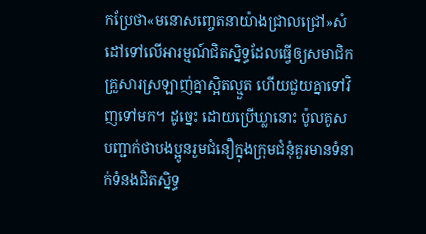កប្រែថា«មនោសញ្ចេតនាយ៉ាងជ្រាលជ្រៅ»សំដៅទៅលើអារម្មណ៍ជិតស្និទ្ធដែលធ្វើឲ្យសមាជិកគ្រួសារស្រឡាញ់គ្នាស្អិតល្មួត ហើយជួយគ្នាទៅវិញទៅមក។ ដូច្នេះ ដោយប្រើឃ្លានោះ ប៉ូលគូសបញ្ជាក់ថាបងប្អូនរួមជំនឿក្នុងក្រុមជំនុំគួរមានទំនាក់ទំនងជិតស្និទ្ធ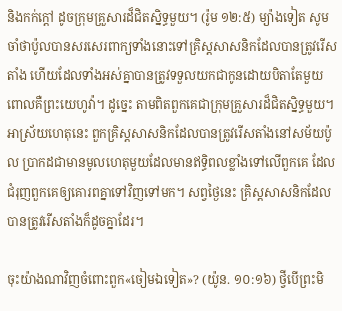និងកក់ក្ដៅ ដូចក្រុមគ្រួសារដ៏ជិតស្និទ្ធមួយ។ (រ៉ូម ១២:៥) ម្យ៉ាងទៀត សូមចាំថាប៉ូលបានសរសេរពាក្យទាំងនោះទៅគ្រិស្តសាសនិកដែលបានត្រូវរើសតាំង ហើយដែលទាំងអស់គ្នាបានត្រូវទទួលយកជាកូនដោយបិតាតែមួយ ពោលគឺព្រះយេហូវ៉ា។ ដូច្នេះ តាមពិតពួកគេជាក្រុមគ្រួសារដ៏ជិតស្និទ្ធមួយ។ អាស្រ័យហេតុនេះ ពួកគ្រិស្តសាសនិកដែលបានត្រូវរើសតាំងនៅសម័យប៉ូល ប្រាកដជាមានមូលហេតុមួយដែលមានឥទ្ធិពលខ្លាំងទៅលើពួកគេ ដែលជំរុញពួកគេឲ្យគោរពគ្នាទៅវិញទៅមក។ សព្វថ្ងៃនេះ គ្រិស្តសាសនិកដែលបានត្រូវរើសតាំងក៏ដូចគ្នាដែរ។

ចុះយ៉ាងណាវិញចំពោះពួក«ចៀមឯទៀត»? (យ៉ូន. ១០:១៦) ថ្វីបើព្រះមិ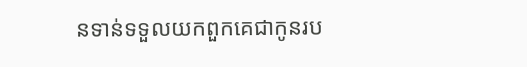នទាន់ទទួលយកពួកគេជាកូនរប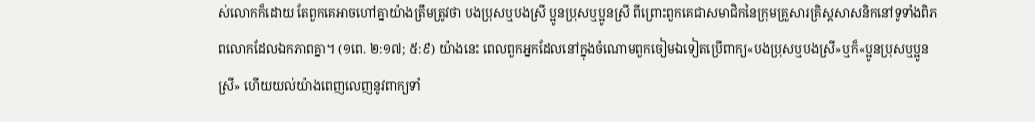ស់លោកក៏ដោយ តែពួកគេអាចហៅគ្នាយ៉ាងត្រឹមត្រូវថា បងប្រុសឬបងស្រី ប្អូនប្រុសឬប្អូនស្រី ពីព្រោះពួកគេជាសមាជិកនៃក្រុមគ្រួសារគ្រិស្តសាសនិកនៅទូទាំងពិភពលោកដែលឯកភាពគ្នា។ (១ពេ. ២:១៧; ៥:៩) យ៉ាងនេះ ពេលពួកអ្នកដែលនៅក្នុងចំណោមពួកចៀមឯទៀតប្រើពាក្យ«បងប្រុសឬបងស្រី»ឬក៏«ប្អូនប្រុសឬប្អូនស្រី» ហើយយល់យ៉ាងពេញលេញនូវពាក្យទាំ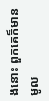ងនោះ ពួកគេក៏មានមូល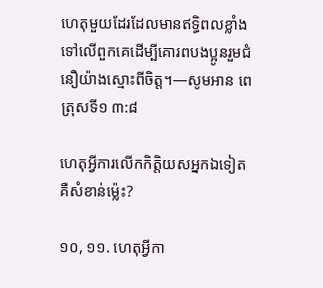ហេតុមួយដែរដែលមានឥទ្ធិពលខ្លាំងទៅលើពួកគេដើម្បីគោរពបងប្អូនរួមជំនឿយ៉ាងស្មោះពីចិត្ត។—សូមអាន ពេត្រុសទី១ ៣:៨

ហេតុអ្វីការលើកកិត្ដិយសអ្នកឯទៀតគឺសំខាន់ម្ល៉េះ?

១០, ១១. ហេតុអ្វីកា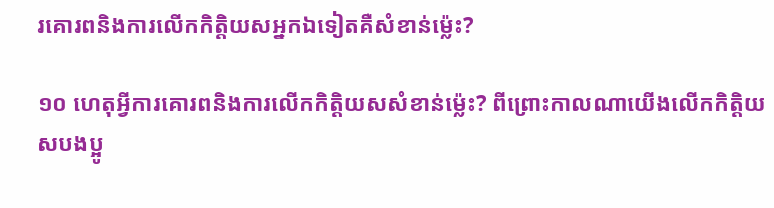រគោរពនិងការលើកកិត្ដិយសអ្នកឯទៀតគឺសំខាន់ម្ល៉េះ?

១០ ហេតុអ្វីការគោរពនិងការលើកកិត្ដិយសសំខាន់ម្ល៉េះ? ពីព្រោះកាលណាយើងលើកកិត្ដិយសបងប្អូ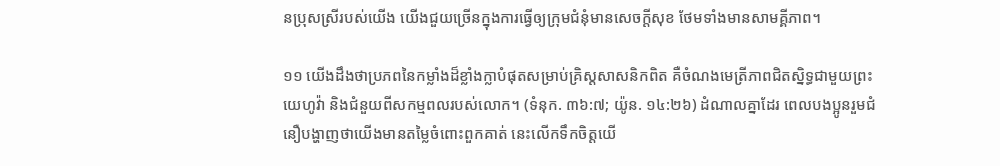នប្រុសស្រីរបស់យើង យើងជួយច្រើនក្នុងការធ្វើឲ្យក្រុមជំនុំមានសេចក្ដីសុខ ថែមទាំងមានសាមគ្គីភាព។

១១ យើងដឹងថាប្រភពនៃកម្លាំងដ៏ខ្លាំងក្លាបំផុតសម្រាប់គ្រិស្តសាសនិកពិត គឺចំណងមេត្រីភាពជិតស្និទ្ធជាមួយព្រះយេហូវ៉ា និងជំនួយពីសកម្មពលរបស់លោក។ (ទំនុក. ៣៦:៧; យ៉ូន. ១៤:២៦) ដំណាលគ្នាដែរ ពេលបងប្អូនរួមជំនឿបង្ហាញថាយើងមានតម្លៃចំពោះពួកគាត់ នេះលើកទឹកចិត្តយើ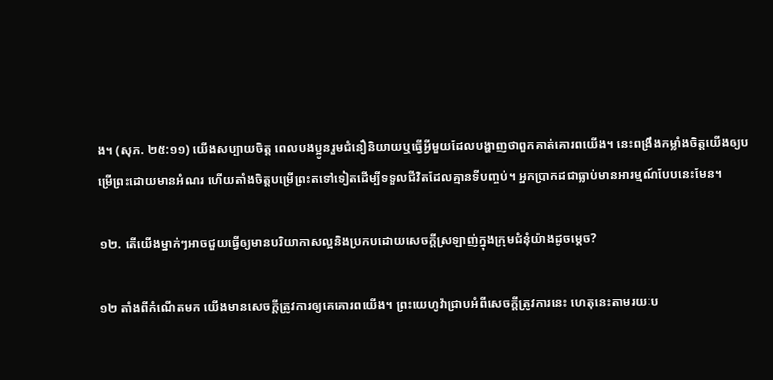ង។ (សុភ. ២៥:១១) យើងសប្បាយចិត្ត ពេលបងប្អូនរួមជំនឿនិយាយឬធ្វើអ្វីមួយដែលបង្ហាញថាពួកគាត់គោរពយើង។ នេះពង្រឹងកម្លាំងចិត្តយើងឲ្យបម្រើព្រះដោយមានអំណរ ហើយតាំងចិត្តបម្រើព្រះតទៅទៀតដើម្បីទទួលជីវិតដែលគ្មានទីបញ្ចប់។ អ្នកប្រាកដជាធ្លាប់មានអារម្មណ៍បែបនេះមែន។

១២. តើយើងម្នាក់ៗអាចជួយធ្វើឲ្យមានបរិយាកាសល្អនិងប្រកបដោយសេចក្ដីស្រឡាញ់ក្នុងក្រុមជំនុំយ៉ាងដូចម្ដេច?

១២ តាំងពីកំណើតមក យើងមានសេចក្ដីត្រូវការឲ្យគេគោរពយើង។ ព្រះយេហូវ៉ាជ្រាបអំពីសេចក្ដីត្រូវការនេះ ហេតុនេះតាមរយៈប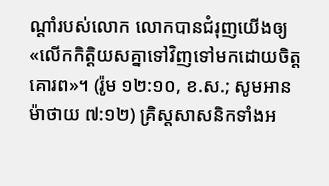ណ្ដាំរបស់លោក លោកបានជំរុញយើងឲ្យ«លើកកិត្ដិយសគ្នាទៅវិញទៅមកដោយចិត្តគោរព»។ (រ៉ូម ១២:១០, ខ.ស.; សូមអាន ម៉ាថាយ ៧:១២) គ្រិស្តសាសនិកទាំងអ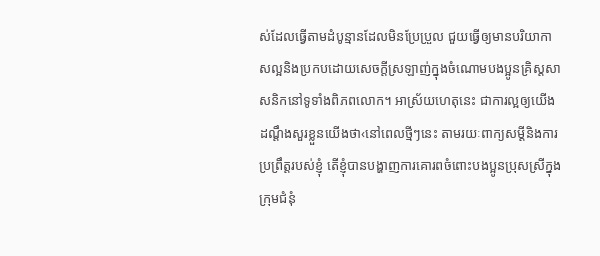ស់ដែលធ្វើតាមដំបូន្មានដែលមិនប្រែប្រួល ជួយធ្វើឲ្យមានបរិយាកាសល្អនិងប្រកបដោយសេចក្ដីស្រឡាញ់ក្នុងចំណោមបងប្អូនគ្រិស្តសាសនិកនៅទូទាំងពិភពលោក។ អាស្រ័យហេតុនេះ ជាការល្អឲ្យយើងដណ្ដឹងសួរខ្លួនយើងថា‹នៅពេលថ្មីៗនេះ តាមរយៈពាក្យសម្ដីនិងការប្រព្រឹត្តរបស់ខ្ញុំ តើខ្ញុំបានបង្ហាញការគោរពចំពោះបងប្អូនប្រុសស្រីក្នុងក្រុមជំនុំ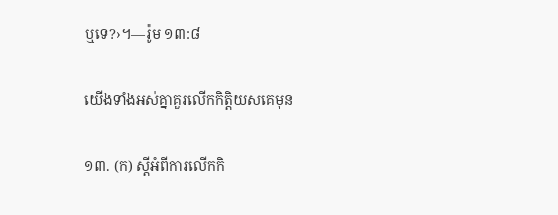ឬទេ?›។—រ៉ូម ១៣:៨

យើងទាំងអស់គ្នាគួរលើកកិត្ដិយសគេមុន

១៣. (ក) ស្តីអំពីការលើកកិ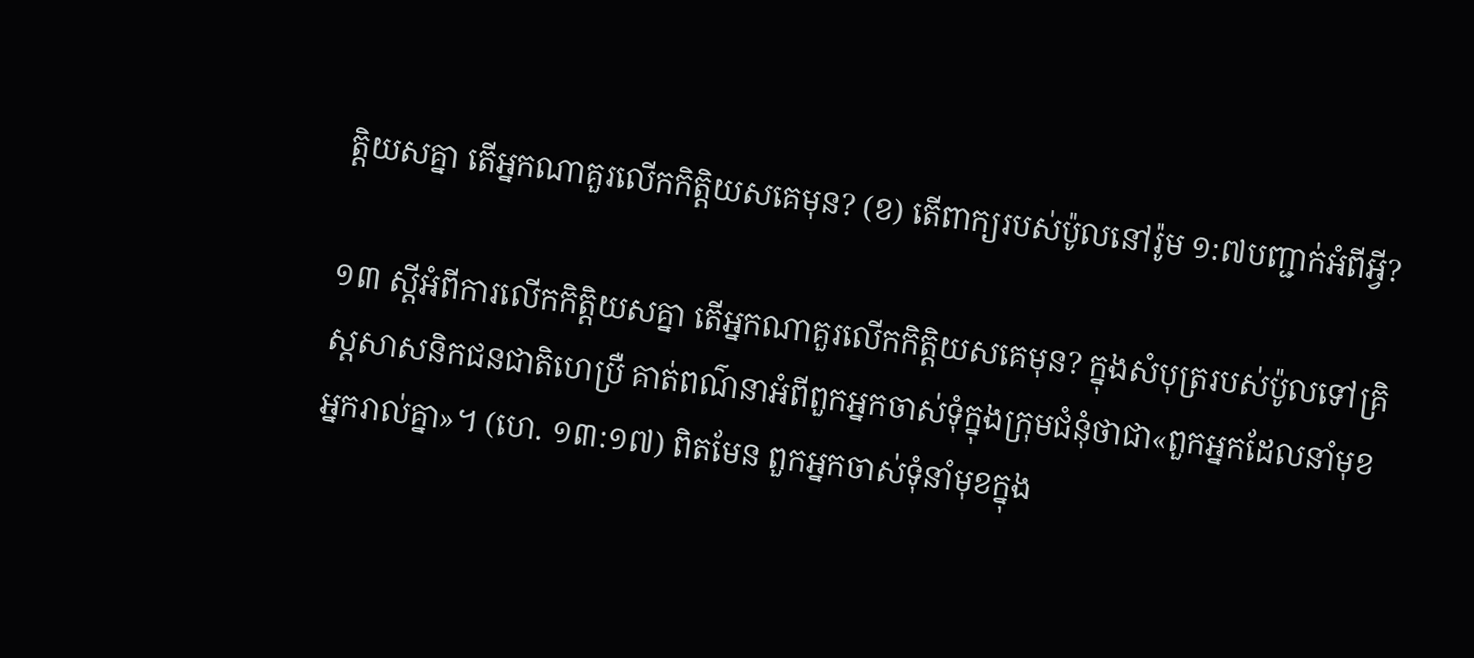ត្ដិយសគ្នា តើអ្នកណាគួរលើកកិត្ដិយសគេមុន? (ខ) តើពាក្យរបស់ប៉ូលនៅរ៉ូម ១:៧បញ្ជាក់អំពីអ្វី?

១៣ ស្តីអំពីការលើកកិត្ដិយសគ្នា តើអ្នកណាគួរលើកកិត្ដិយសគេមុន? ក្នុងសំបុត្ររបស់ប៉ូលទៅគ្រិស្តសាសនិកជនជាតិហេប្រឺ គាត់ពណ៌នាអំពីពួកអ្នកចាស់ទុំក្នុងក្រុមជំនុំថាជា«ពួកអ្នកដែលនាំមុខអ្នករាល់គ្នា»។ (ហេ. ១៣:១៧) ពិតមែន ពួកអ្នកចាស់ទុំនាំមុខក្នុង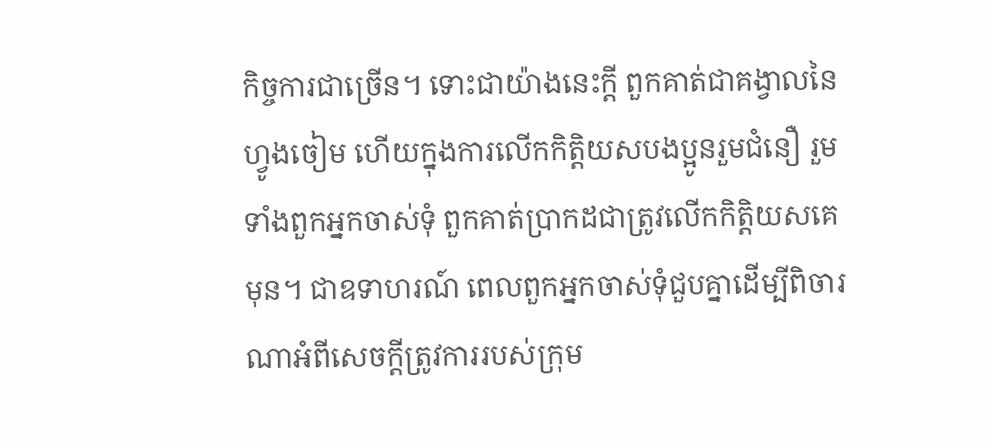កិច្ចការជាច្រើន។ ទោះជាយ៉ាងនេះក្ដី ពួកគាត់ជាគង្វាលនៃហ្វូងចៀម ហើយក្នុងការលើកកិត្ដិយសបងប្អូនរួមជំនឿ រួមទាំងពួកអ្នកចាស់ទុំ ពួកគាត់ប្រាកដជាត្រូវលើកកិត្ដិយសគេមុន។ ជាឧទាហរណ៍ ពេលពួកអ្នកចាស់ទុំជួបគ្នាដើម្បីពិចារណាអំពីសេចក្ដីត្រូវការរបស់ក្រុម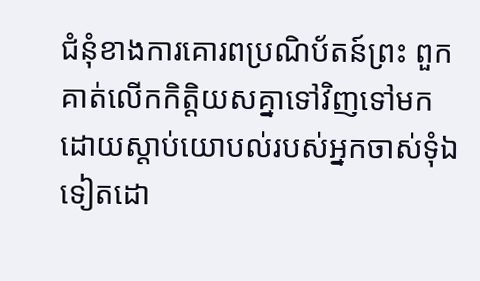ជំនុំខាងការគោរពប្រណិប័តន៍ព្រះ ពួកគាត់លើកកិត្ដិយសគ្នាទៅវិញទៅមកដោយស្ដាប់យោបល់របស់អ្នកចាស់ទុំឯទៀតដោ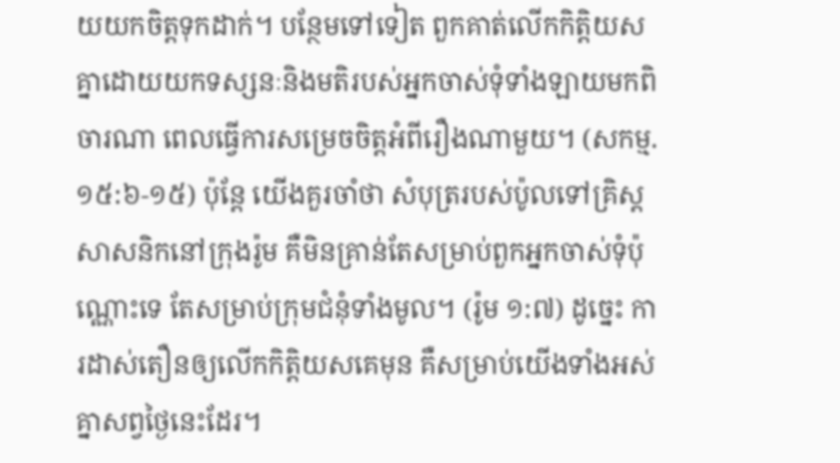យយកចិត្តទុកដាក់។ បន្ថែមទៅទៀត ពួកគាត់លើកកិត្ដិយសគ្នាដោយយកទស្សនៈនិងមតិរបស់អ្នកចាស់ទុំទាំងឡាយមកពិចារណា ពេលធ្វើការសម្រេចចិត្តអំពីរឿងណាមួយ។ (សកម្ម. ១៥:៦-១៥) ប៉ុន្តែ យើងគួរចាំថា សំបុត្ររបស់ប៉ូលទៅគ្រិស្តសាសនិកនៅក្រុងរ៉ូម គឺមិនគ្រាន់តែសម្រាប់ពួកអ្នកចាស់ទុំប៉ុណ្ណោះទេ តែសម្រាប់ក្រុមជំនុំទាំងមូល។ (រ៉ូម ១:៧) ដូច្នេះ ការដាស់តឿនឲ្យលើកកិត្ដិយសគេមុន គឺសម្រាប់យើងទាំងអស់គ្នាសព្វថ្ងៃនេះដែរ។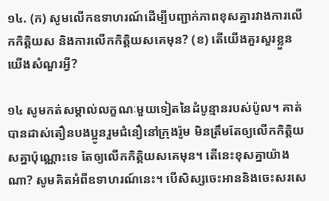១៤. (ក) សូមលើកឧទាហរណ៍ដើម្បីបញ្ជាក់ភាពខុសគ្នារវាងការលើកកិត្ដិយស និងការលើកកិត្ដិយសគេមុន? (ខ) តើយើងគួរសួរខ្លួនយើងសំណួរអ្វី?

១៤ សូមកត់សម្គាល់លក្ខណៈមួយទៀតនៃដំបូន្មានរបស់ប៉ូល។ គាត់បានដាស់តឿនបងប្អូនរួមជំនឿនៅក្រុងរ៉ូម មិនត្រឹមតែឲ្យលើកកិត្ដិយសគ្នាប៉ុណ្ណោះទេ តែឲ្យលើកកិត្ដិយសគេមុន។ តើនេះខុសគ្នាយ៉ាងណា? សូមគិតអំពីឧទាហរណ៍នេះ។ បើសិស្សចេះអាននិងចេះសរសេ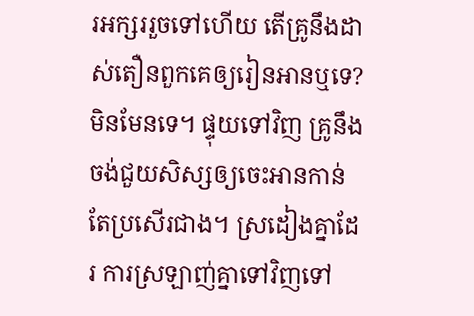រអក្សររួចទៅហើយ តើគ្រូនឹងដាស់តឿនពួកគេឲ្យរៀនអានឬទេ? មិនមែនទេ។ ផ្ទុយទៅវិញ គ្រូនឹងចង់ជួយសិស្សឲ្យចេះអានកាន់តែប្រសើរជាង។ ស្រដៀងគ្នាដែរ ការស្រឡាញ់គ្នាទៅវិញទៅ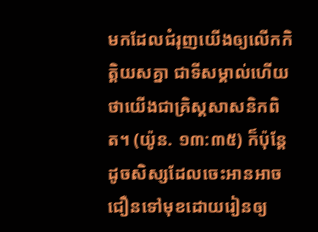មកដែលជំរុញយើងឲ្យលើកកិត្ដិយសគ្នា ជាទីសម្គាល់ហើយថាយើងជាគ្រិស្តសាសនិកពិត។ (យ៉ូន. ១៣:៣៥) ក៏ប៉ុន្តែ ដូចសិស្សដែលចេះអានអាចជឿនទៅមុខដោយរៀនឲ្យ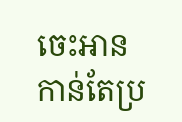ចេះអានកាន់តែប្រ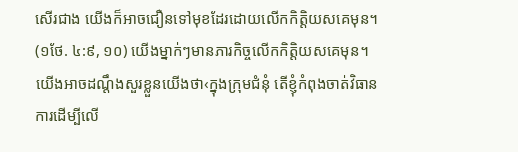សើរជាង យើងក៏អាចជឿនទៅមុខដែរដោយលើកកិត្ដិយសគេមុន។ (១ថែ. ៤:៩, ១០) យើងម្នាក់ៗមានភារកិច្ចលើកកិត្ដិយសគេមុន។ យើងអាចដណ្ដឹងសួរខ្លួនយើងថា‹ក្នុងក្រុមជំនុំ តើខ្ញុំកំពុងចាត់វិធានការដើម្បីលើ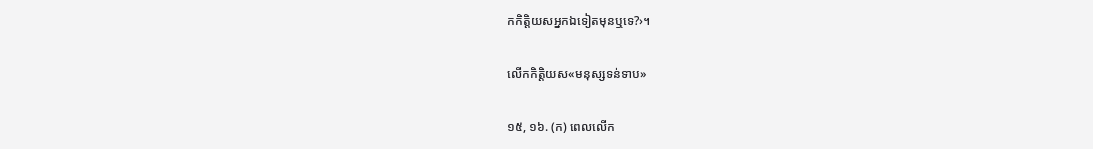កកិត្ដិយសអ្នកឯទៀតមុនឬទេ?›។

លើកកិត្ដិយស«មនុស្សទន់ទាប»

១៥, ១៦. (ក) ពេលលើក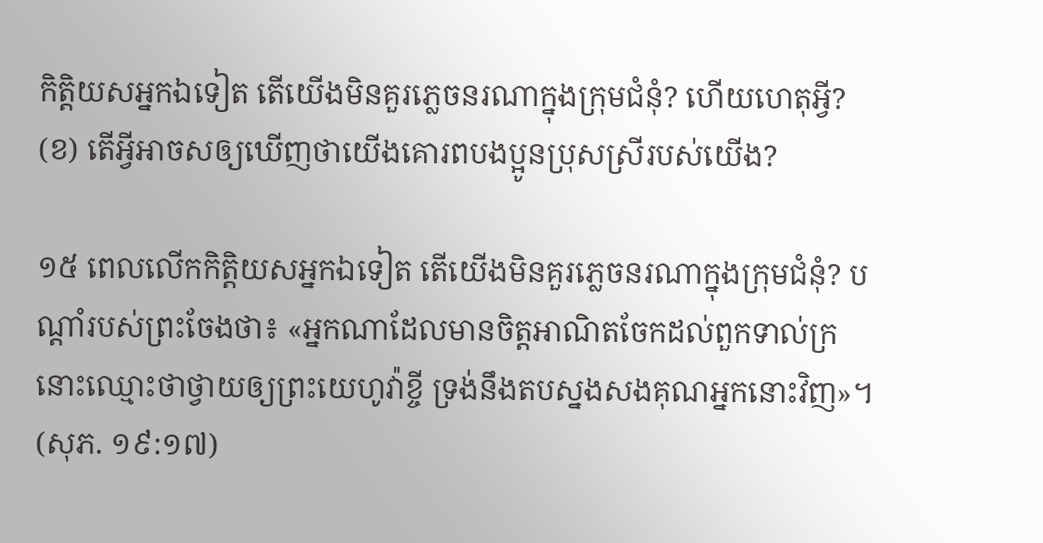កិត្ដិយសអ្នកឯទៀត តើយើងមិនគួរភ្លេចនរណាក្នុងក្រុមជំនុំ? ហើយហេតុអ្វី? (ខ) តើអ្វីអាចសឲ្យឃើញថាយើងគោរពបងប្អូនប្រុសស្រីរបស់យើង?

១៥ ពេលលើកកិត្ដិយសអ្នកឯទៀត តើយើងមិនគួរភ្លេចនរណាក្នុងក្រុមជំនុំ? បណ្ដាំរបស់ព្រះចែងថា៖ «អ្នកណាដែលមានចិត្តអាណិតចែកដល់ពួកទាល់ក្រ នោះឈ្មោះថាថ្វាយឲ្យព្រះយេហូវ៉ាខ្ចី ទ្រង់នឹងតបស្នងសងគុណអ្នកនោះវិញ»។ (សុភ. ១៩:១៧)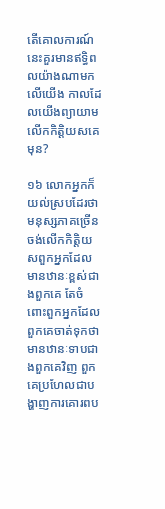តើគោលការណ៍នេះគួរមានឥទ្ធិពលយ៉ាងណាមកលើយើង កាលដែលយើងព្យាយាមលើកកិត្ដិយសគេមុន?

១៦ លោកអ្នកក៏យល់ស្របដែរថា មនុស្សភាគច្រើនចង់លើកកិត្ដិយសពួកអ្នកដែលមានឋានៈខ្ពស់ជាងពួកគេ តែចំពោះពួកអ្នកដែលពួកគេចាត់ទុកថាមានឋានៈទាបជាងពួកគេវិញ ពួកគេប្រហែលជាបង្ហាញការគោរពប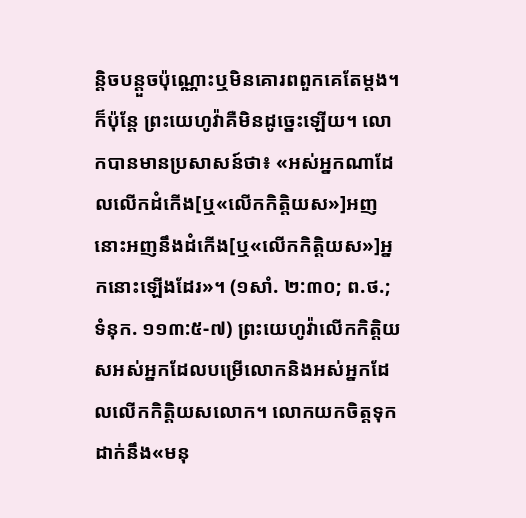ន្ដិចបន្តួចប៉ុណ្ណោះឬមិនគោរពពួកគេតែម្ដង។ ក៏ប៉ុន្តែ ព្រះយេហូវ៉ាគឺមិនដូច្នេះឡើយ។ លោកបានមានប្រសាសន៍ថា៖ «អស់អ្នកណាដែលលើកដំកើង[ឬ«លើកកិត្ដិយស»]អញ នោះអញនឹងដំកើង[ឬ«លើកកិត្ដិយស»]អ្នកនោះឡើងដែរ»។ (១សាំ. ២:៣០; ព.ថ.; ទំនុក. ១១៣:៥-៧) ព្រះយេហូវ៉ាលើកកិត្ដិយសអស់អ្នកដែលបម្រើលោកនិងអស់អ្នកដែលលើកកិត្ដិយសលោក។ លោកយកចិត្តទុកដាក់នឹង«មនុ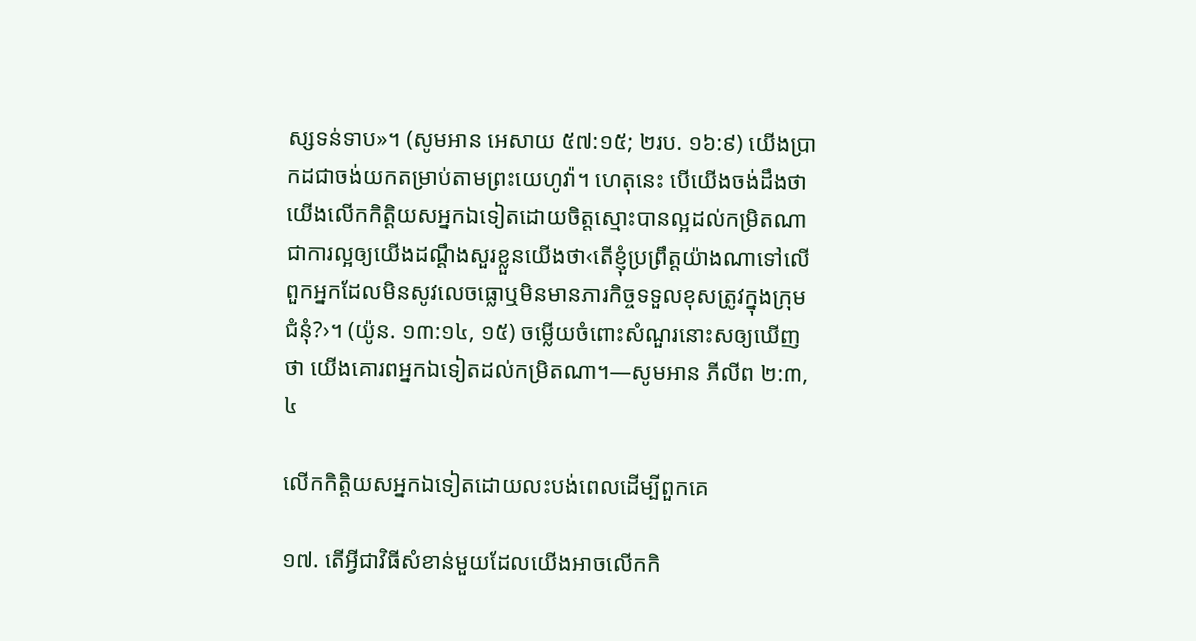ស្សទន់ទាប»។ (សូមអាន អេសាយ ៥៧:១៥; ២រប. ១៦:៩) យើងប្រាកដជាចង់យកតម្រាប់តាមព្រះយេហូវ៉ា។ ហេតុនេះ បើយើងចង់ដឹងថា យើងលើកកិត្ដិយសអ្នកឯទៀតដោយចិត្តស្មោះបានល្អដល់កម្រិតណា ជាការល្អឲ្យយើងដណ្ដឹងសួរខ្លួនយើងថា‹តើខ្ញុំប្រព្រឹត្តយ៉ាងណាទៅលើពួកអ្នកដែលមិនសូវលេចធ្លោឬមិនមានភារកិច្ចទទួលខុសត្រូវក្នុងក្រុមជំនុំ?›។ (យ៉ូន. ១៣:១៤, ១៥) ចម្លើយចំពោះសំណួរនោះសឲ្យឃើញថា យើងគោរពអ្នកឯទៀតដល់កម្រិតណា។—សូមអាន ភីលីព ២:៣, ៤

លើកកិត្ដិយសអ្នកឯទៀតដោយលះបង់ពេលដើម្បីពួកគេ

១៧. តើអ្វីជាវិធីសំខាន់មួយដែលយើងអាចលើកកិ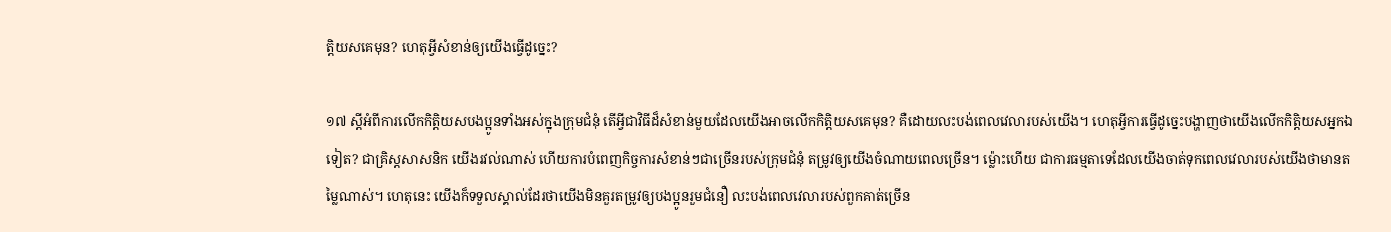ត្ដិយសគេមុន? ហេតុអ្វីសំខាន់ឲ្យយើងធ្វើដូច្នេះ?

១៧ ស្តីអំពីការលើកកិត្ដិយសបងប្អូនទាំងអស់ក្នុងក្រុមជំនុំ តើអ្វីជាវិធីដ៏សំខាន់មួយដែលយើងអាចលើកកិត្ដិយសគេមុន? គឺដោយលះបង់ពេលវេលារបស់យើង។ ហេតុអ្វីការធ្វើដូច្នេះបង្ហាញថាយើងលើកកិត្ដិយសអ្នកឯទៀត? ជាគ្រិស្តសាសនិក យើងរវល់ណាស់ ហើយការបំពេញកិច្ចការសំខាន់ៗជាច្រើនរបស់ក្រុមជំនុំ តម្រូវឲ្យយើងចំណាយពេលច្រើន។ ម្ល៉ោះហើយ ជាការធម្មតាទេដែលយើងចាត់ទុកពេលវេលារបស់យើងថាមានតម្លៃណាស់។ ហេតុនេះ យើងក៏ទទួលស្គាល់ដែរថាយើងមិនគួរតម្រូវឲ្យបងប្អូនរួមជំនឿ លះបង់ពេលវេលារបស់ពួកគាត់ច្រើន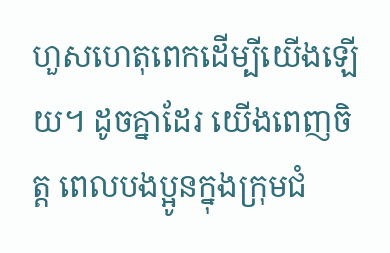ហួសហេតុពេកដើម្បីយើងឡើយ។ ដូចគ្នាដែរ យើងពេញចិត្ត ពេលបងប្អូនក្នុងក្រុមជំ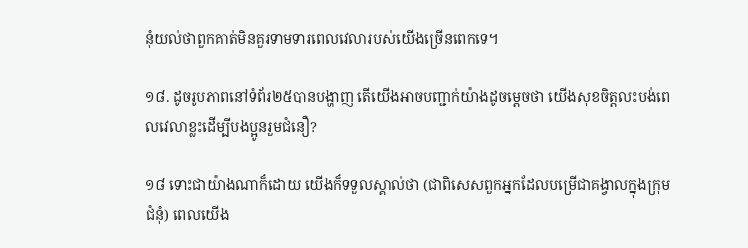នុំយល់ថាពួកគាត់មិនគួរទាមទារពេលវេលារបស់យើងច្រើនពេកទេ។

១៨. ដូចរូបភាពនៅទំព័រ២៥បានបង្ហាញ តើយើងអាចបញ្ជាក់យ៉ាងដូចម្ដេចថា យើងសុខចិត្តលះបង់ពេលវេលាខ្លះដើម្បីបងប្អូនរួមជំនឿ?

១៨ ទោះជាយ៉ាងណាក៏ដោយ យើងក៏ទទួលស្គាល់ថា (ជាពិសេសពួកអ្នកដែលបម្រើជាគង្វាលក្នុងក្រុមជំនុំ) ពេលយើង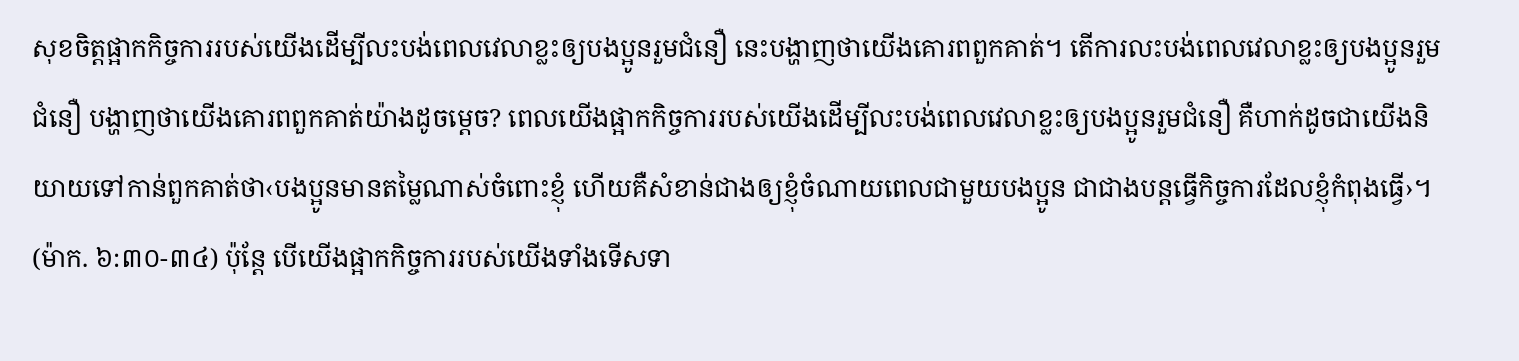សុខចិត្តផ្អាកកិច្ចការរបស់យើងដើម្បីលះបង់ពេលវេលាខ្លះឲ្យបងប្អូនរួមជំនឿ នេះបង្ហាញថាយើងគោរពពួកគាត់។ តើការលះបង់ពេលវេលាខ្លះឲ្យបងប្អូនរួមជំនឿ បង្ហាញថាយើងគោរពពួកគាត់យ៉ាងដូចម្ដេច? ពេលយើងផ្អាកកិច្ចការរបស់យើងដើម្បីលះបង់ពេលវេលាខ្លះឲ្យបងប្អូនរួមជំនឿ គឺហាក់ដូចជាយើងនិយាយទៅកាន់ពួកគាត់ថា‹បងប្អូនមានតម្លៃណាស់ចំពោះខ្ញុំ ហើយគឺសំខាន់ជាងឲ្យខ្ញុំចំណាយពេលជាមួយបងប្អូន ជាជាងបន្តធ្វើកិច្ចការដែលខ្ញុំកំពុងធ្វើ›។ (ម៉ាក. ៦:៣០-៣៤) ប៉ុន្តែ បើយើងផ្អាកកិច្ចការរបស់យើងទាំងទើសទា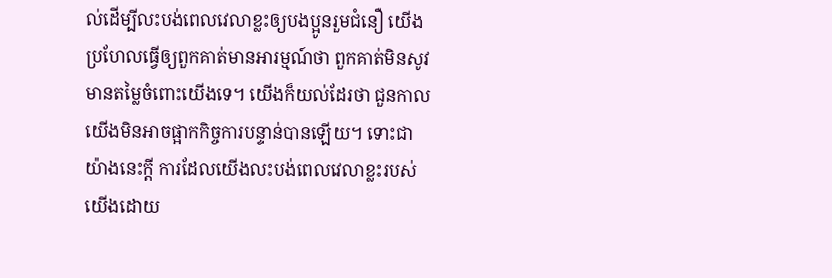ល់ដើម្បីលះបង់ពេលវេលាខ្លះឲ្យបងប្អូនរួមជំនឿ យើងប្រហែលធ្វើឲ្យពួកគាត់មានអារម្មណ៍ថា ពួកគាត់មិនសូវមានតម្លៃចំពោះយើងទេ។ យើងក៏យល់ដែរថា ជួនកាលយើងមិនអាចផ្អាកកិច្ចការបន្ទាន់បានឡើយ។ ទោះជាយ៉ាងនេះក្ដី ការដែលយើងលះបង់ពេលវេលាខ្លះរបស់យើងដោយ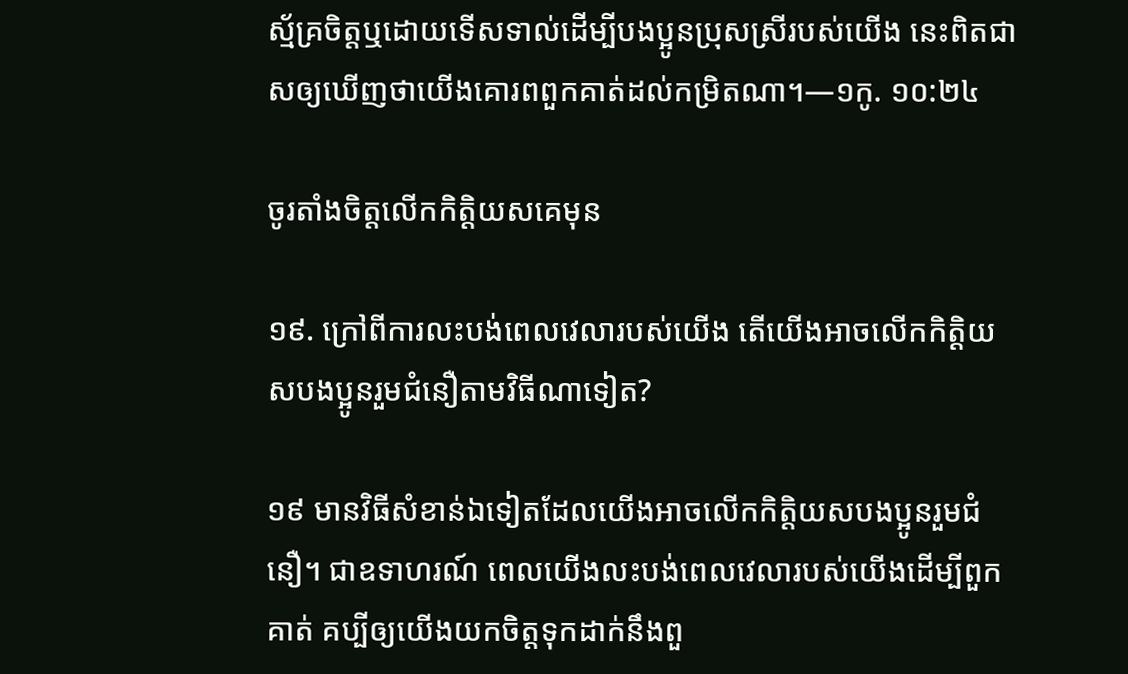ស្ម័គ្រចិត្តឬដោយទើសទាល់ដើម្បីបងប្អូនប្រុសស្រីរបស់យើង នេះពិតជាសឲ្យឃើញថាយើងគោរពពួកគាត់ដល់កម្រិតណា។—១កូ. ១០:២៤

ចូរតាំងចិត្តលើកកិត្ដិយសគេមុន

១៩. ក្រៅពីការលះបង់ពេលវេលារបស់យើង តើយើងអាចលើកកិត្ដិយសបងប្អូនរួមជំនឿតាមវិធីណាទៀត?

១៩ មានវិធីសំខាន់ឯទៀតដែលយើងអាចលើកកិត្ដិយសបងប្អូនរួមជំនឿ។ ជាឧទាហរណ៍ ពេលយើងលះបង់ពេលវេលារបស់យើងដើម្បីពួកគាត់ គប្បីឲ្យយើងយកចិត្តទុកដាក់នឹងពួ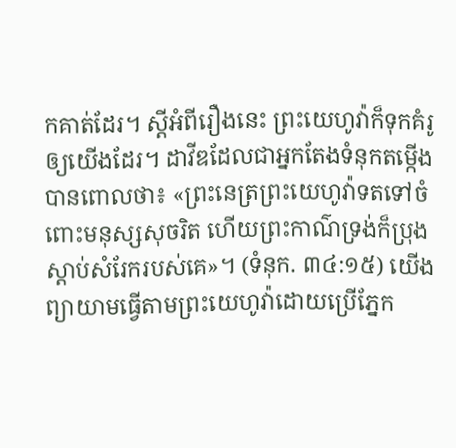កគាត់ដែរ។ ស្តីអំពីរឿងនេះ ព្រះយេហូវ៉ាក៏ទុកគំរូឲ្យយើងដែរ។ ដាវីឌដែលជាអ្នកតែងទំនុកតម្កើង បានពោលថា៖ «ព្រះនេត្រព្រះយេហូវ៉ាទតទៅចំពោះមនុស្សសុចរិត ហើយព្រះកាណ៌ទ្រង់ក៏ប្រុងស្ដាប់សំរែករបស់គេ»។ (ទំនុក. ៣៤:១៥) យើងព្យាយាមធ្វើតាមព្រះយេហូវ៉ាដោយប្រើភ្នែក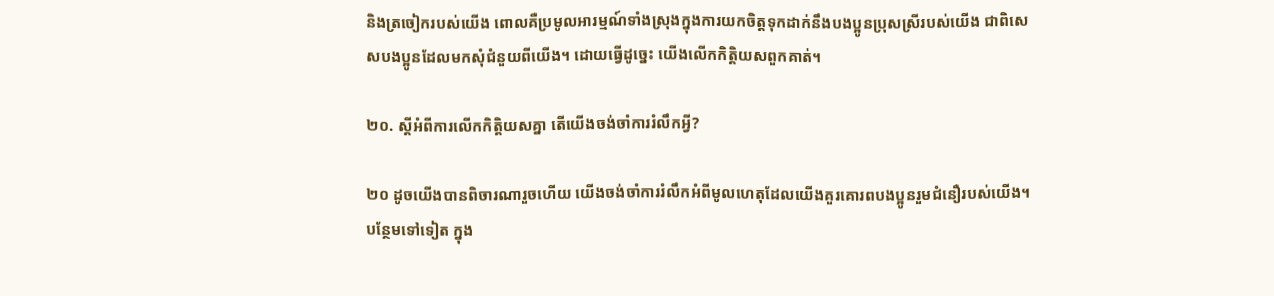និងត្រចៀករបស់យើង ពោលគឺប្រមូលអារម្មណ៍ទាំងស្រុងក្នុងការយកចិត្តទុកដាក់នឹងបងប្អូនប្រុសស្រីរបស់យើង ជាពិសេសបងប្អូនដែលមកសុំជំនួយពីយើង។ ដោយធ្វើដូច្នេះ យើងលើកកិត្ដិយសពួកគាត់។

២០. ស្តីអំពីការលើកកិត្ដិយសគ្នា តើយើងចង់ចាំការរំលឹកអ្វី?

២០ ដូចយើងបានពិចារណារួចហើយ យើងចង់ចាំការរំលឹកអំពីមូលហេតុដែលយើងគួរគោរពបងប្អូនរួមជំនឿរបស់យើង។ បន្ថែមទៅទៀត ក្នុង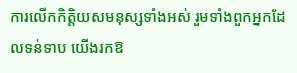ការលើកកិត្ដិយសមនុស្សទាំងអស់ រួមទាំងពួកអ្នកដែលទន់ទាប យើងរកឱ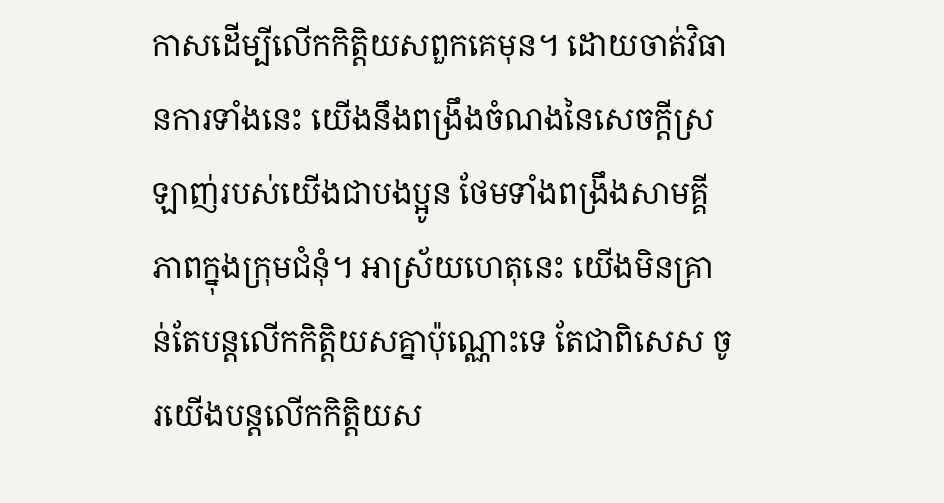កាសដើម្បីលើកកិត្ដិយសពួកគេមុន។ ដោយចាត់វិធានការទាំងនេះ យើងនឹងពង្រឹងចំណងនៃសេចក្ដីស្រឡាញ់របស់យើងជាបងប្អូន ថែមទាំងពង្រឹងសាមគ្គីភាពក្នុងក្រុមជំនុំ។ អាស្រ័យហេតុនេះ យើងមិនគ្រាន់តែបន្តលើកកិត្ដិយសគ្នាប៉ុណ្ណោះទេ តែជាពិសេស ចូរយើងបន្តលើកកិត្ដិយស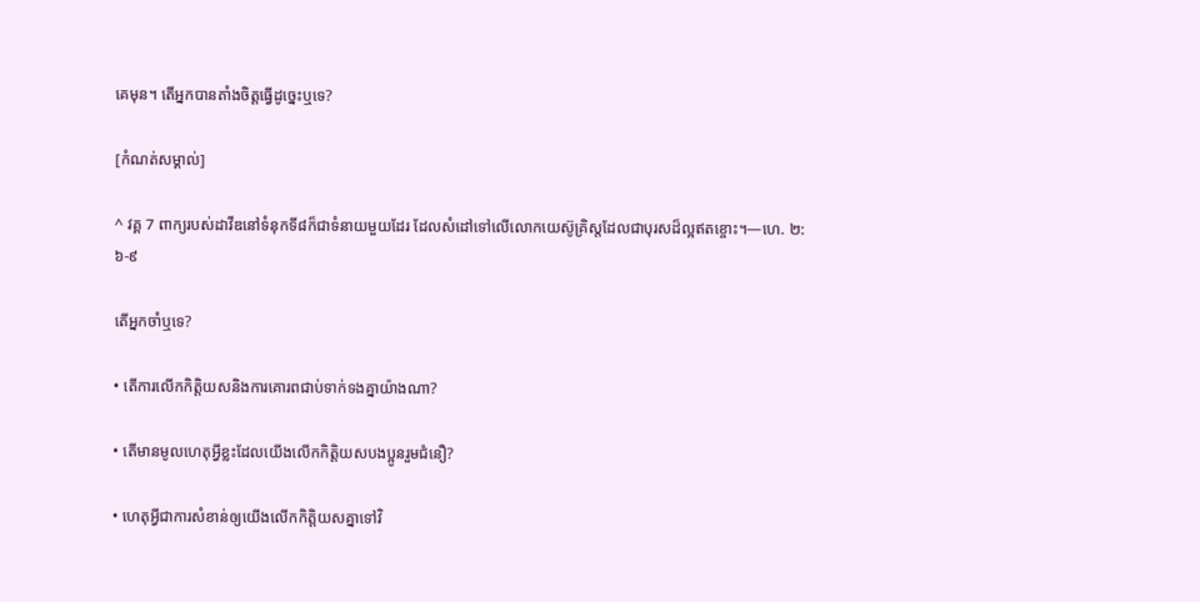គេមុន។ តើអ្នកបានតាំងចិត្តធ្វើដូច្នេះឬទេ?

[កំណត់សម្គាល់]

^ វគ្គ 7 ពាក្យរបស់ដាវីឌនៅទំនុកទី៨ក៏ជាទំនាយមួយដែរ ដែលសំដៅទៅលើលោកយេស៊ូគ្រិស្តដែលជាបុរសដ៏ល្អឥតខ្ចោះ។—ហេ. ២:៦-៩

តើអ្នកចាំឬទេ?

• តើការលើកកិត្ដិយសនិងការគោរពជាប់ទាក់ទងគ្នាយ៉ាងណា?

• តើមានមូលហេតុអ្វីខ្លះដែលយើងលើកកិត្ដិយសបងប្អូនរួមជំនឿ?

• ហេតុអ្វីជាការសំខាន់ឲ្យយើងលើកកិត្ដិយសគ្នាទៅវិ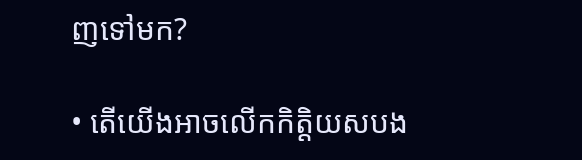ញទៅមក?

• តើយើងអាចលើកកិត្ដិយសបង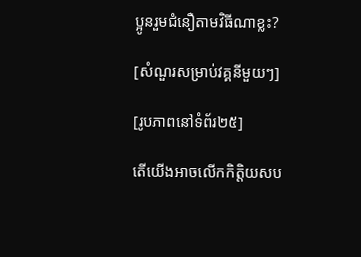ប្អូនរួមជំនឿតាមវិធីណាខ្លះ?

[សំណួរសម្រាប់វគ្គនីមួយៗ]

[រូបភាពនៅទំព័រ២៥]

តើយើងអាចលើកកិត្ដិយសប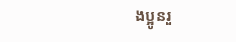ងប្អូនរួ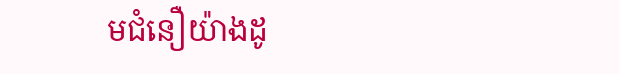មជំនឿយ៉ាងដូ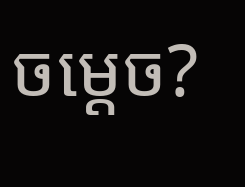ចម្ដេច?